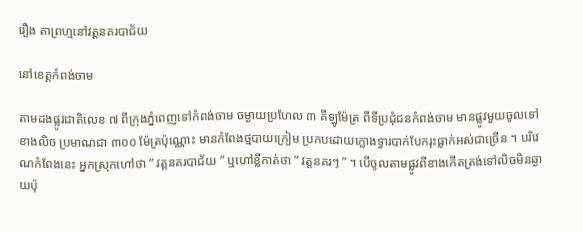រឿង តាព្រហ្មនៅវត្តនគរបាជ័យ

នៅខេត្តកំពង់ចាម

តាមដងផ្លូវជាតិលេខ ៧ ពីក្រុងភ្នំពេញទៅកំពង់ចាម ចម្ងាយប្រហែល ៣ គីឡូម៉ែត្រ ពីទីប្រជុំជនកំពង់ចាម មានផ្លូវមួយចូលទៅខាងលិច ប្រមាណជា ៣០០ ម៉ែត្រប៉ុណ្ណោះ មានកំពែងថ្មបាយក្រៀម ប្រកបដោយក្លោងទ្វារបាក់បែករុះធ្លាក់អស់ជាច្រើន ។ បរិវេណកំពែងនេះ អ្នកស្រុកហៅថា ” វត្តនគរបាជ័យ ” ឬហៅខ្លីកាត់ថា ” វត្តនគរៗ ” ។ បើចូលតាមផ្លូវពីខាងកើតត្រង់ទៅលិចមិនឆ្ងាយប៉ុ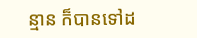ន្មាន ក៏បានទៅដ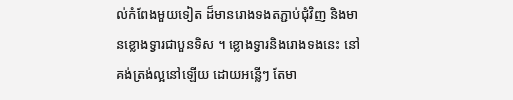ល់កំពែងមួយទៀត ដ៏មានរោងទងតភ្ជាប់ជុំវិញ និងមានខ្លោងទ្វារជាបួនទិស ។ ខ្លោងទ្វារនិងរោងទងនេះ នៅគង់ត្រង់ល្អនៅឡើយ ដោយអន្លើៗ តែមា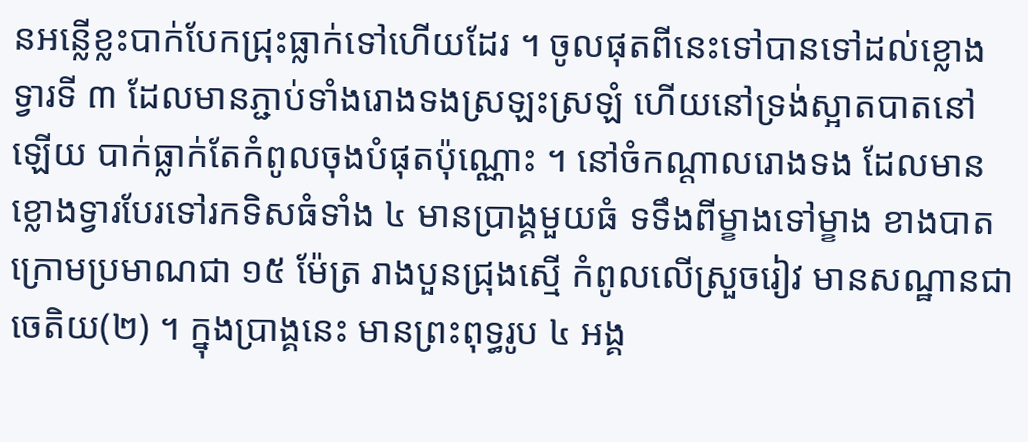នអន្លើខ្លះបាក់បែកជ្រុះធ្លាក់ទៅហើយដែរ ។ ចូលផុតពីនេះទៅបានទៅដល់ខ្លោងទ្វារទី ៣ ដែលមានភ្ជាប់ទាំងរោងទងស្រឡះស្រឡំ ហើយនៅទ្រង់ស្អាតបាតនៅឡើយ បាក់ធ្លាក់តែកំពូលចុងបំផុតប៉ុណ្ណោះ ។ នៅចំកណ្ដាលរោងទង ដែលមានខ្លោងទ្វារបែរទៅរកទិសធំទាំង ៤ មានប្រាង្គមួយធំ ទទឹងពីម្ខាងទៅម្ខាង ខាងបាតក្រោមប្រមាណជា ១៥ ម៉ែត្រ រាងបួនជ្រុងស្មើ កំពូលលើស្រួចរៀវ មានសណ្ឋានជាចេតិយ(២) ។ ក្នុងប្រាង្គនេះ មានព្រះពុទ្ធរូប ៤ អង្គ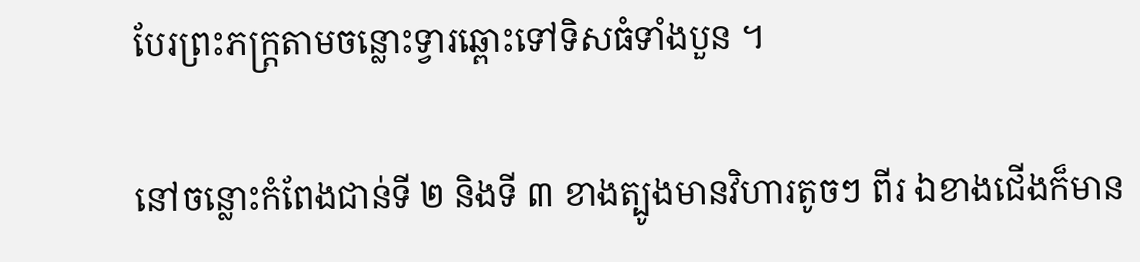បែរព្រះភក្ត្រតាមចន្លោះទ្វារឆ្ពោះទៅទិសធំទាំងបួន ។

នៅចន្លោះកំពែងជាន់ទី ២ និងទី ៣ ខាងត្បូងមានវិហារតូចៗ ពីរ ឯខាងជើងក៏មាន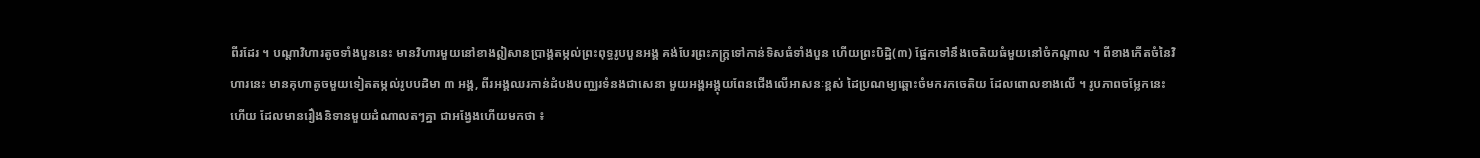ពីរដែរ ។ បណ្ដាវិហារតូចទាំងបួននេះ មានវិហារមួយនៅខាងឦសានប្រាង្គតម្កល់ព្រះពុទ្ធរូបបួនអង្គ គង់បែរព្រះភក្ត្រទៅកាន់ទិសធំទាំងបួន ហើយព្រះបិដ្ឋិ(៣) ផ្អែកទៅនឹងចេតិយធំមួយនៅចំកណ្ដាល ។ ពីខាងកើតចំនៃវិហារនេះ មានគុហាតូចមួយទៀតតម្កល់រូបបដិមា ៣ អង្គ, ពីរអង្គឈរកាន់ដំបងបញ្ឈរទំនងជាសេនា មួយអង្គអង្គុយពែនជើងលើអាសនៈខ្ពស់ ដៃប្រណម្យឆ្ពោះចំមករកចេតិយ ដែលពោលខាងលើ ។ រូបភាពចម្លែកនេះហើយ ដែលមានរឿងនិទានមួយដំណាលតៗគ្នា ជាអង្វែងហើយមកថា ៖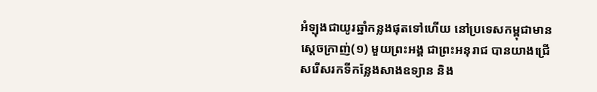អំឡុងជាយូរឆ្នាំកន្លងផុតទៅហើយ នៅប្រទេសកម្ពុជាមានស្ដេចក្រាញ់(១) មួយព្រះអង្គ ជាព្រះអនុរាជ បានយាងជ្រើសរើសរកទីកន្លែងសាងឧទ្យាន និង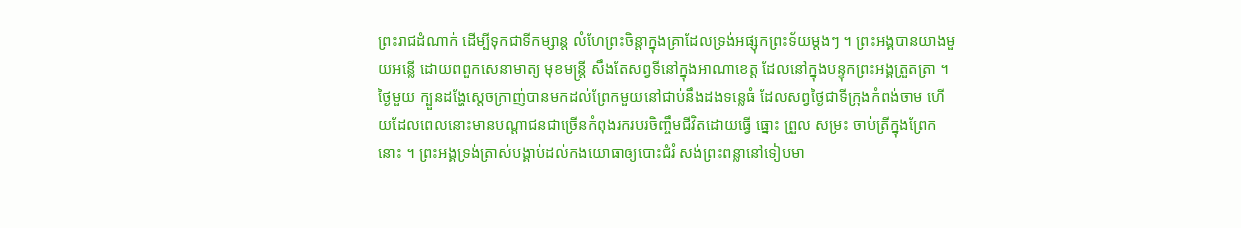ព្រះរាជដំណាក់ ដើម្បីទុកជាទីកម្សាន្ត លំហែព្រះចិន្ដាក្នុងគ្រាដែលទ្រង់អផ្សុកព្រះទ័យម្ដងៗ ។ ព្រះអង្គបានយាងមួយអន្លើ ដោយពពួកសេនាមាត្យ មុខមន្ត្រី សឹងតែសព្វទីនៅក្នុងអាណាខេត្ត ដែលនៅក្នុងបន្ទុកព្រះអង្គត្រួតត្រា ។ ថ្ងៃមួយ ក្បួនដង្ហែស្ដេចក្រាញ់បានមកដល់ព្រែកមួយនៅជាប់នឹងដងទន្លេធំ ដែលសព្វថ្ងៃជាទីក្រុងកំពង់ចាម ហើយដែលពេលនោះមានបណ្ដាជនជាច្រើនកំពុងរករបរចិញ្ចឹមជីវិតដោយធ្វើ ធ្នោះ ព្រួល សម្រះ ចាប់ត្រីក្នុងព្រែកនោះ ។ ព្រះអង្គទ្រង់ត្រាស់បង្គាប់ដល់កងយោធាឲ្យបោះជំរំ សង់ព្រះពន្លានៅទៀបមា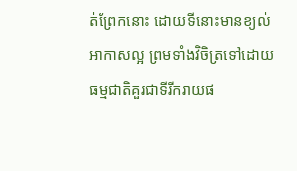ត់ព្រែកនោះ ដោយទីនោះមានខ្យល់អាកាសល្អ ព្រមទាំងវិចិត្រទៅដោយធម្មជាតិគួរជាទីរីករាយផ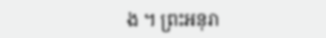ង ។ ព្រះអនុរា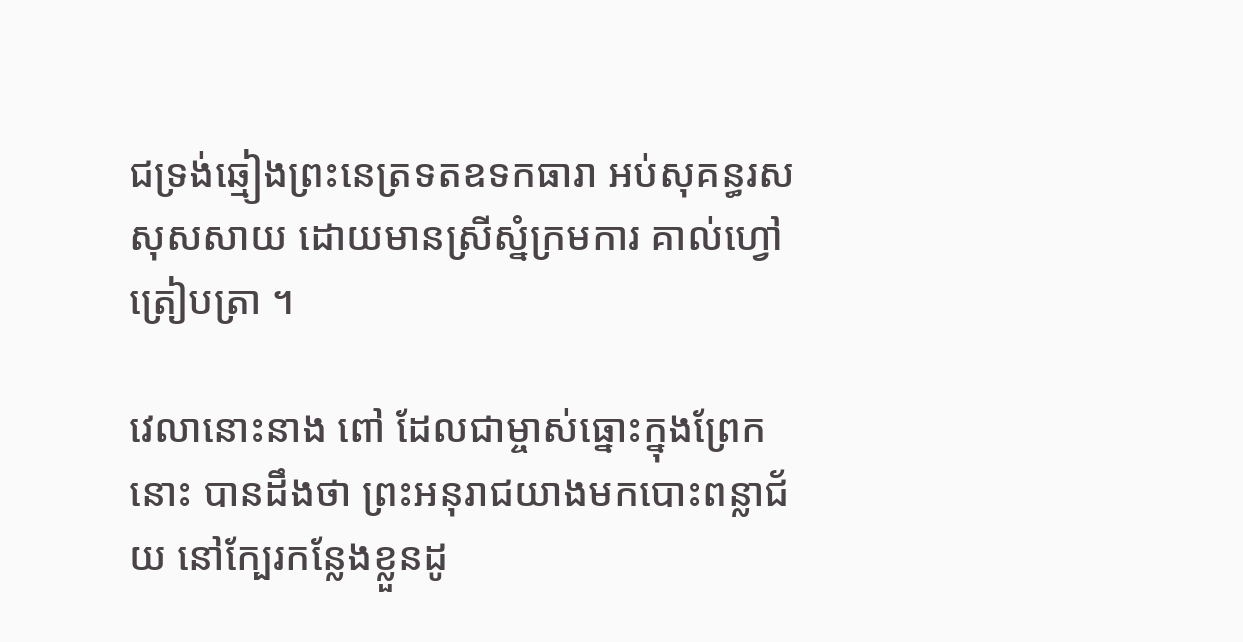ជទ្រង់ឆ្មៀងព្រះនេត្រទតឧទកធារា អប់សុគន្ធរសសុសសាយ ដោយមានស្រីស្នំក្រមការ គាល់ហ្វៅត្រៀបត្រា ។

វេលានោះនាង ពៅ ដែលជាម្ចាស់ធ្នោះក្នុងព្រែកនោះ បានដឹងថា ព្រះអនុរាជយាងមកបោះពន្លាជ័យ នៅក្បែរកន្លែងខ្លួនដូ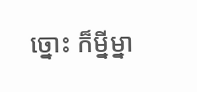ច្នោះ ក៏ម្នីម្នា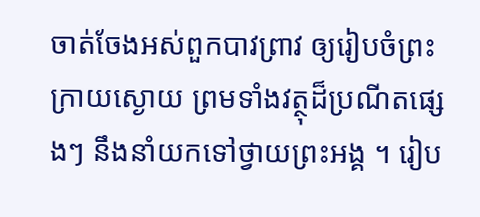ចាត់ចែងអស់ពួកបាវព្រាវ ឲ្យរៀបចំព្រះក្រាយស្ងោយ ព្រមទាំងវត្ថុដ៏ប្រណីតផ្សេងៗ នឹងនាំយកទៅថ្វាយព្រះអង្គ ។ រៀប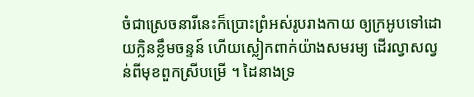ចំជាស្រេចនារីនេះក៏ប្រោះព្រំអស់រូបរាងកាយ ឲ្យក្រអូបទៅដោយក្លិនខ្លឹមចន្ទន៍ ហើយស្លៀកពាក់យ៉ាងសមរម្យ ដើរល្វាសល្វន់ពីមុខពួកស្រីបម្រើ ។ ដៃនាងទ្រ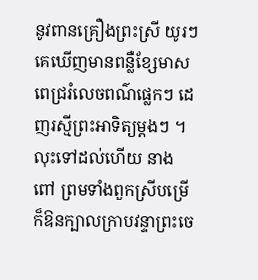នូវពានគ្រឿងព្រះស្រី យូរៗគេឃើញមានពន្លឺខ្សែមាសពេជ្ររំលេចពណ៌ផ្លេកៗ ដេញរស្មីព្រះអាទិត្យម្ដងៗ ។ លុះទៅដល់ហើយ នាង ពៅ ព្រមទាំងពួកស្រីបម្រើ ក៏ឱនក្បាលក្រាបវន្ទាព្រះចេ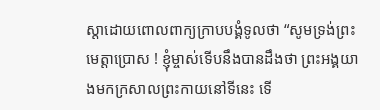ស្ដាដោយពោលពាក្យក្រាបបង្គំទូលថា “សូមទ្រង់ព្រះមេត្តាប្រោស ! ខ្ញុំម្ចាស់ទើបនឹងបានដឹងថា ព្រះអង្គយាងមកក្រសាលព្រះកាយនៅទីនេះ ទើ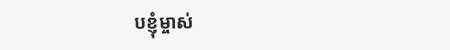បខ្ញុំម្ចាស់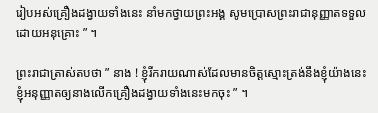រៀបអស់គ្រឿងដង្វាយទាំងនេះ នាំមកថ្វាយព្រះអង្គ សូមប្រោសព្រះរាជានុញ្ញាតទទួលដោយអនុគ្រោះ ” ។

ព្រះរាជាត្រាស់តបថា ” នាង ! ខ្ញុំរីករាយណាស់ដែលមានចិត្តស្មោះត្រង់នឹងខ្ញុំយ៉ាងនេះ ខ្ញុំអនុញ្ញាតឲ្យនាងលើកគ្រឿងដង្វាយទាំងនេះមកចុះ ” ។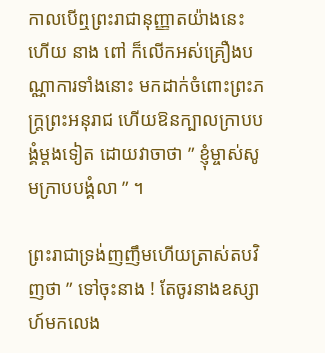កាលបើឮព្រះរាជានុញ្ញាតយ៉ាងនេះហើយ នាង ពៅ ក៏លើកអស់គ្រឿងបណ្ណាការទាំងនោះ មកដាក់ចំពោះព្រះភក្ត្រព្រះអនុរាជ ហើយឱនក្បាលក្រាបបង្គំម្ដងទៀត ដោយវាចាថា ” ខ្ញុំម្ចាស់សូមក្រាបបង្គំលា ” ។

ព្រះរាជាទ្រង់ញញឹមហើយត្រាស់តបវិញថា ” ទៅចុះនាង ! តែចូរនាងឧស្សាហ៍មកលេង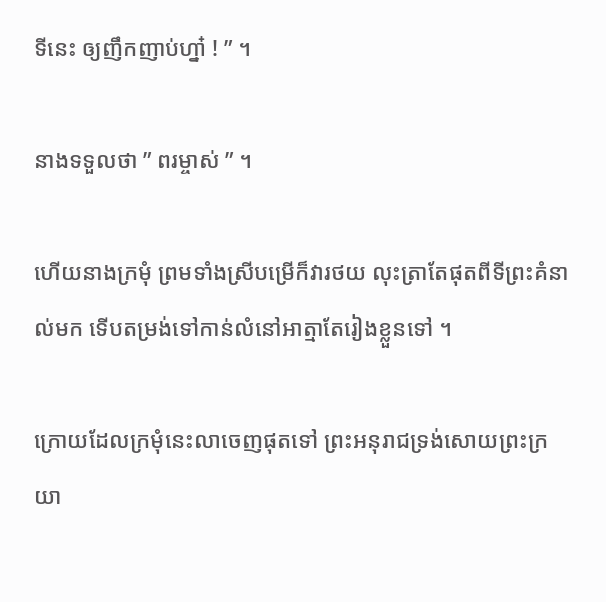ទីនេះ ឲ្យញឹកញាប់ហ្នា៎ ! ” ។

នាងទទួលថា ” ពរម្ចាស់ ” ។

ហើយនាងក្រមុំ ព្រមទាំងស្រីបម្រើក៏វារថយ លុះត្រាតែផុតពីទីព្រះគំនាល់មក ទើបតម្រង់ទៅកាន់លំនៅអាត្មាតែរៀងខ្លួនទៅ ។

ក្រោយដែលក្រមុំនេះលាចេញផុតទៅ ព្រះអនុរាជទ្រង់សោយព្រះក្រយា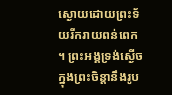ស្ងោយដោយព្រះទ័យរីករាយពន់ពេក ។ ព្រះអង្គទ្រង់ស្ងើចក្នុងព្រះចិន្ដានឹងរូប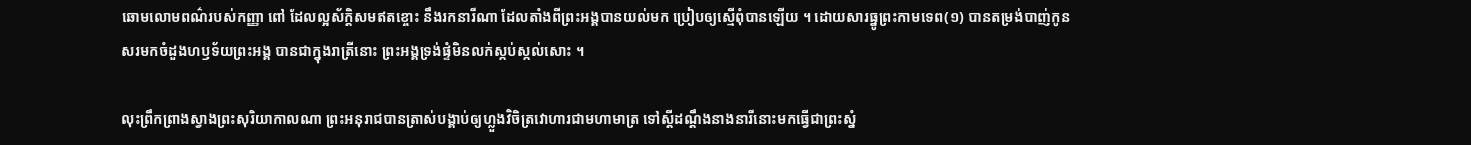ឆោមលោមពណ៌របស់កញ្ញា ពៅ ដែលល្អស័ក្ដិសមឥតខ្ចោះ នឹងរកនារីណា ដែលតាំងពីព្រះអង្គបានយល់មក ប្រៀបឲ្យស្មើពុំបានឡើយ ។ ដោយសារធ្នូព្រះកាមទេព(១) បានតម្រង់បាញ់កូនសរមកចំដួងហឫទ័យព្រះអង្គ បានជាក្នុងរាត្រីនោះ ព្រះអង្គទ្រង់ផ្ទំមិនលក់ស្កប់ស្កល់សោះ ។

លុះព្រឹកព្រាងស្វាងព្រះសុរិយាកាលណា ព្រះអនុរាជបានត្រាស់បង្គាប់ឲ្យហ្លួងវិចិត្រវោហារជាមហាមាត្រ ទៅស្ដីដណ្ដឹងនាងនារីនោះមកធ្វើជាព្រះស្នំ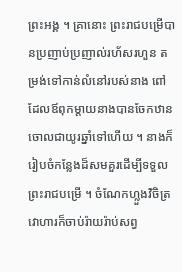ព្រះអង្គ ។ គ្រានោះ ព្រះរាជបម្រើបានប្រញាប់ប្រញាល់រហ័សរហួន តម្រង់ទៅកាន់លំនៅរបស់នាង ពៅ ដែលឪពុកម្ដាយនាងបានចែកឋានចោលជាយូរឆ្នាំទៅហើយ ។ នាងក៏រៀបចំកន្លែងដ៏សមគួរដើម្បីទទួលព្រះរាជបម្រើ ។ ចំណែកហ្លួងវិចិត្រវោហារក៏ចាប់រ៉ាយរ៉ាប់សព្វ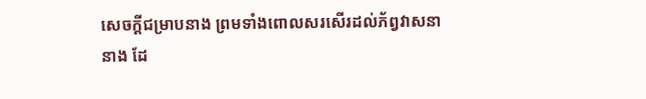សេចក្ដីជម្រាបនាង ព្រមទាំងពោលសរសើរដល់ភ័ព្វវាសនានាង ដែ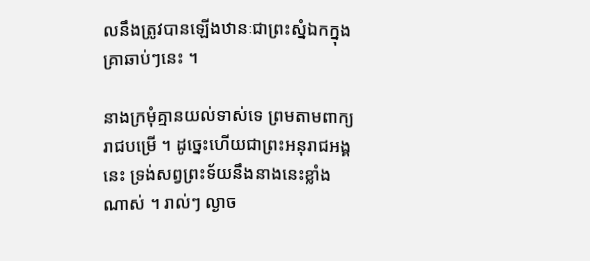លនឹងត្រូវបានឡើងឋានៈជាព្រះស្នំឯកក្នុងគ្រាឆាប់ៗនេះ ។

នាងក្រមុំគ្មានយល់ទាស់ទេ ព្រមតាមពាក្យរាជបម្រើ ។ ដូច្នេះហើយជាព្រះអនុរាជអង្គនេះ ទ្រង់សព្វព្រះទ័យនឹងនាងនេះខ្លាំងណាស់ ។ រាល់ៗ ល្ងាច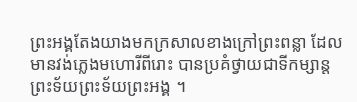ព្រះអង្គតែងយាងមកក្រសាលខាងក្រៅព្រះពន្លា ដែលមានវង់ភ្លេងមហោរីពីរោះ បានប្រគំថ្វាយជាទីកម្សាន្តព្រះទ័យព្រះទ័យព្រះអង្គ ។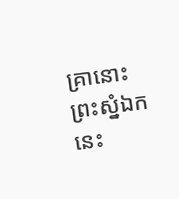គ្រានោះ ព្រះស្នំឯកនេះ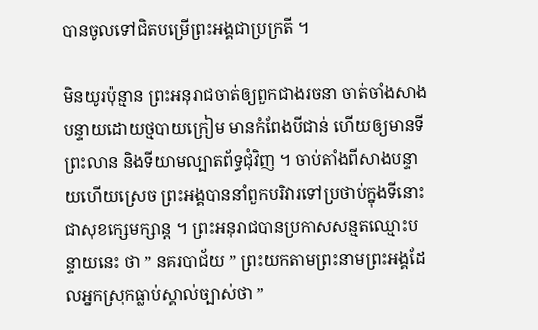បានចូលទៅជិតបម្រើព្រះអង្គជាប្រក្រតី ។

មិនយូរប៉ុន្មាន ព្រះអនុរាជចាត់ឲ្យពួកជាងរចនា ចាត់ចាំងសាងបន្ទាយដោយថ្មបាយក្រៀម មានកំពែងបីជាន់ ហើយឲ្យមានទីព្រះលាន និងទីយាមល្បាតព័ទ្ធជុំវិញ ។ ចាប់តាំងពីសាងបន្ទាយហើយស្រេច ព្រះអង្គបាននាំពួកបរិវារទៅប្រថាប់ក្នុងទីនោះជាសុខក្សេមក្សាន្ត ។ ព្រះអនុរាជបានប្រកាសសន្មតឈ្មោះបន្ទាយនេះ ថា ” នគរបាជ័យ ” ព្រះយកតាមព្រះនាមព្រះអង្គដែលអ្នកស្រុកធ្លាប់ស្គាល់ច្បាស់ថា ”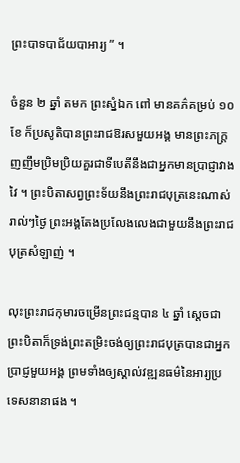ព្រះបាទបាជ័យបាអារ្យ ” ។

ចំនួន ២ ឆ្នាំ តមក ព្រះស្នំឯក ពៅ មានគភ៌គម្រប់ ១០ ខែ ក៏ប្រសូតិបានព្រះរាជឱរសមួយអង្គ មានព្រះភក្ត្រញញឹមប្រិមប្រិយគួរជាទីបេតីនឹងជាអ្នកមានប្រាជ្ញាវាងវៃ ។ ព្រះបិតាសព្វព្រះទ័យនឹងព្រះរាជបុត្រនេះណាស់ រាល់ៗថ្ងៃ ព្រះអង្គតែងប្រលែងលេងជាមួយនឹងព្រះរាជបុត្រសំឡាញ់ ។

លុះព្រះរាជកុមារចម្រើនព្រះជន្មបាន ៤ ឆ្នាំ ស្ដេចជាព្រះបិតាក៏ទ្រង់ព្រះតម្រិះចង់ឲ្យព្រះរាជបុត្របានជាអ្នកប្រាជ្ញមួយអង្គ ព្រមទាំងឲ្យស្គាល់វឌ្ឍនធម៌នៃអារ្យប្រទេសនានាផង ។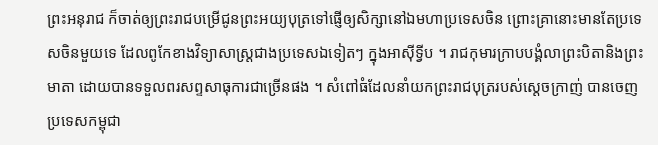ព្រះអនុរាជ ក៏ចាត់ឲ្យព្រះរាជបម្រើជូនព្រះអយ្យបុត្រទៅផ្ញើឲ្យសិក្សានៅឯមហាប្រទេសចិន ព្រោះគ្រានោះមានតែប្រទេសចិនមួយទេ ដែលពូកែខាងវិទ្យាសាស្ត្រជាងប្រទេសឯទៀតៗ ក្នុងអាស៊ីទ្វីប ។ រាជកុមារក្រាបបង្គំលាព្រះបិតានិងព្រះមាតា ដោយបានទទួលពរសព្ទសាធុការជាច្រើនផង ។ សំពៅធំដែលនាំយកព្រះរាជបុត្ររបស់ស្ដេចក្រាញ់ បានចេញប្រទេសកម្ពុជា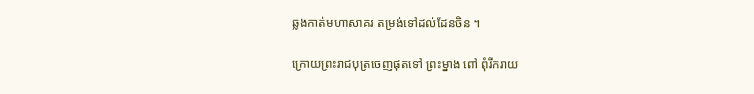ឆ្លងកាត់មហាសាគរ តម្រង់ទៅដល់ដែនចិន ។

ក្រោយព្រះរាជបុត្រចេញផុតទៅ ព្រះម្នាង ពៅ ពុំរីករាយ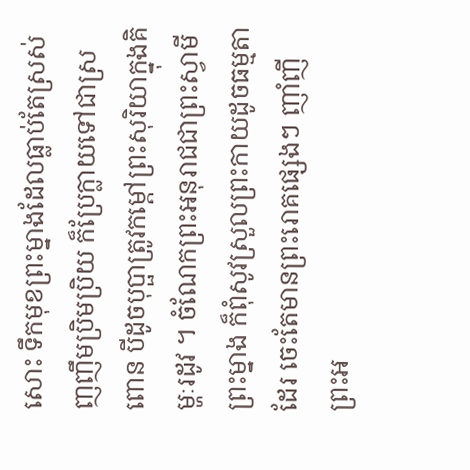សោះ ទឹកមុខព្រះម្នាងដែលធ្លាប់តែស្រស់ញញឹមប្រិមប្រិយ ក៏ប្រែក្លាយទៅជាស្រពោន បីដូចបុប្ផាត្រូវកម្ដៅព្រះសុរិយាក្នុងគិម្ហៈរដូវ ។ ចំណែកព្រះអនុរាជជាព្រះស្វាមីព្រះម្នាង ក៏ពុំសូវស្រួលព្រះកាយដូចធម្មតាដែរ ចេះតែមានព្រះរោគផ្សេងៗ ញាំញីព្រះអ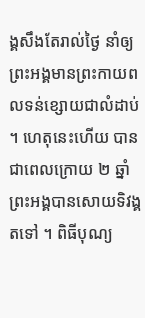ង្គសឹងតែរាល់ថ្ងៃ នាំឲ្យព្រះអង្គមានព្រះកាយពលទន់ខ្សោយជាលំដាប់ ។ ហេតុនេះហើយ បានជាពេលក្រោយ ២ ឆ្នាំ ព្រះអង្គបានសោយទិវង្គតទៅ ។ ពិធីបុណ្យ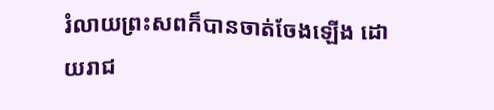រំលាយព្រះសពក៏បានចាត់ចែងឡើង ដោយរាជ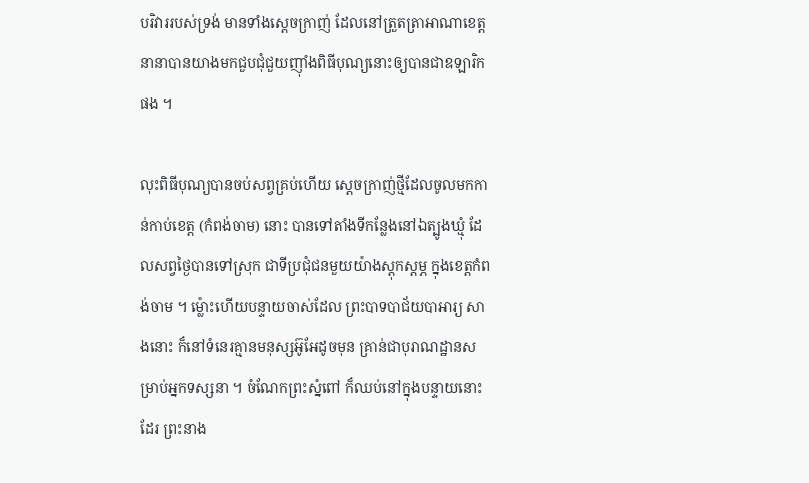បរិវាររបស់ទ្រង់ មានទាំងស្ដេចក្រាញ់ ដែលនៅត្រួតត្រាអាណាខេត្តនានាបានយាងមកជួបជុំជួយញ៉ាំងពិធីបុណ្យនោះឲ្យបានជាឧឡារិកផង ។

លុះពិធីបុណ្យបានចប់សព្វគ្រប់ហើយ ស្ដេចក្រាញ់ថ្មីដែលចូលមកកាន់កាប់ខេត្ត (កំពង់ចាម) នោះ បានទៅតាំងទីកន្លែងនៅឯត្បូងឃ្មុំ ដែលសព្វថ្ងៃបានទៅស្រុក ជាទីប្រជុំជនមួយយ៉ាងស្ដុកស្ដម្ភ ក្នុងខេត្តកំពង់ចាម ។ ម្ល៉ោះហើយបន្ទាយចាស់ដែល ព្រះបាទបាជ័យបាអារ្យ សាងនោះ ក៏នៅទំនេរគ្មានមនុស្សអ៊ូអែដូចមុន គ្រាន់ជាបុរាណដ្ឋានសម្រាប់អ្នកទស្សនា ។ ចំណែកព្រះស្នំពៅ ក៏ឈប់នៅក្នុងបន្ទាយនោះដែរ ព្រះនាង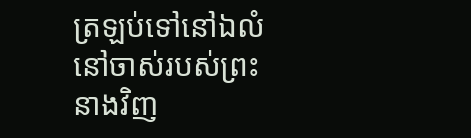ត្រឡប់ទៅនៅឯលំនៅចាស់របស់ព្រះនាងវិញ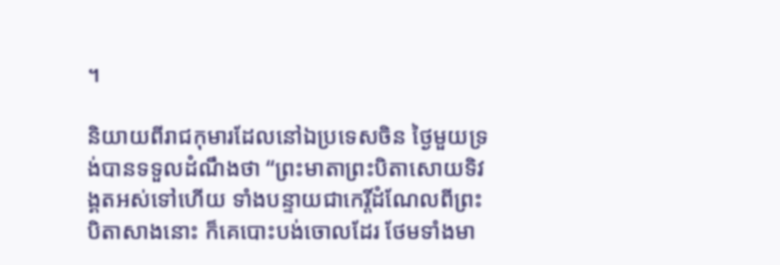។

និយាយពីរាជកុមារដែលនៅឯប្រទេសចិន ថ្ងៃមួយទ្រង់បានទទួលដំណឹងថា “ព្រះមាតាព្រះបិតាសោយទិវង្គតអស់ទៅហើយ ទាំងបន្ទាយជាកេរ្តិ៍ដំណែលពីព្រះបិតាសាងនោះ ក៏គេបោះបង់ចោលដែរ ថែមទាំងមា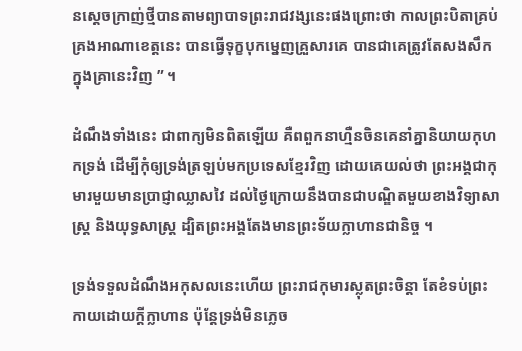នស្ដេចក្រាញ់ថ្មីបានតាមព្យាបាទព្រះរាជវង្សនេះផងព្រោះថា កាលព្រះបិតាគ្រប់គ្រងអាណាខេត្តនេះ បានធ្វើទុក្ខបុកម្នេញគ្រួសារគេ បានជាគេត្រូវតែសងសឹកក្នុងគ្រានេះវិញ ” ។

ដំណឹងទាំងនេះ ជាពាក្យមិនពិតឡើយ គឺពពួកនាហ្មឺនចិនគេនាំគ្នានិយាយកុហកទ្រង់ ដើម្បីកុំឲ្យទ្រង់ត្រឡប់មកប្រទេសខ្មែរវិញ ដោយគេយល់ថា ព្រះអង្គជាកុមារមួយមានប្រាជ្ញាឈ្លាសវៃ ដល់ថ្ងៃក្រោយនឹងបានជាបណ្ឌិតមួយខាងវិទ្យាសាស្ត្រ និងយុទ្ធសាស្ត្រ ដ្បិតព្រះអង្គតែងមានព្រះទ័យក្លាហានជានិច្ច ។

ទ្រង់ទទួលដំណឹងអកុសលនេះហើយ ព្រះរាជកុមារស្លុតព្រះចិន្ដា តែខំទប់ព្រះកាយដោយក្ដីក្លាហាន ប៉ុន្តែទ្រង់មិនភ្លេច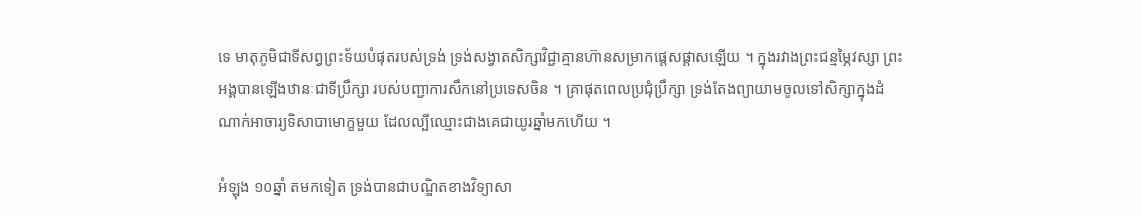ទេ មាតុភូមិជាទីសព្វព្រះទ័យបំផុតរបស់ទ្រង់ ទ្រង់សង្វាតសិក្សាវិជ្ជាគ្មានហ៊ានសម្រាកផ្ដេសផ្ដាសឡើយ ។ ក្នុងរវាងព្រះជន្មម្ភៃវស្សា ព្រះអង្គបានឡើងឋានៈជាទីប្រឹក្សា របស់បញ្ជាការសឹកនៅប្រទេសចិន ។ គ្រាផុតពេលប្រជុំប្រឹក្សា ទ្រង់តែងព្យាយាមចូលទៅសិក្សាក្នុងដំណាក់អាចារ្យទិសាបាមោក្ខមួយ ដែលល្បីឈ្មោះជាងគេជាយូរឆ្នាំមកហើយ ។

អំឡុង ១០ឆ្នាំ តមកទៀត ទ្រង់បានជាបណ្ឌិតខាងវិទ្យាសា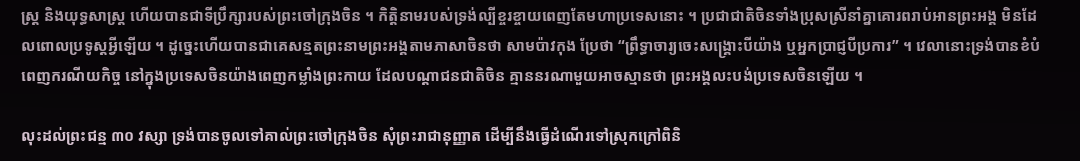ស្ត្រ និងយុទ្ធសាស្ត្រ ហើយបានជាទីប្រឹក្សារបស់ព្រះចៅក្រុងចិន ។ កិត្តិនាមរបស់ទ្រង់ល្បីខ្ចរខ្ចាយពេញតែមហាប្រទេសនោះ ។ ប្រជាជាតិចិនទាំងប្រុសស្រីនាំគ្នាគោរពរាប់អានព្រះអង្គ មិនដែលពោលប្រទូស្តអ្វីឡើយ ។ ដូច្នេះហើយបានជាគេសន្មតព្រះនាមព្រះអង្គតាមភាសាចិនថា សាមប៉ាវកុង ប្រែថា “ព្រឹទ្ធាចារ្យចេះសង្គ្រោះបីយ៉ាង ឬអ្នកប្រាជ្ញបីប្រការ” ។ វេលានោះទ្រង់បានខំបំពេញករណីយកិច្ច នៅក្នុងប្រទេសចិនយ៉ាងពេញកម្លាំងព្រះកាយ ដែលបណ្ដាជនជាតិចិន គ្មាននរណាមួយអាចស្មានថា ព្រះអង្គលះបង់ប្រទេសចិនឡើយ ។

លុះដល់ព្រះជន្ម ៣០ វស្សា ទ្រង់បានចូលទៅគាល់ព្រះចៅក្រុងចិន សុំព្រះរាជានុញ្ញាត ដើម្បីនឹងធ្វើដំណើរទៅស្រុកក្រៅពិនិ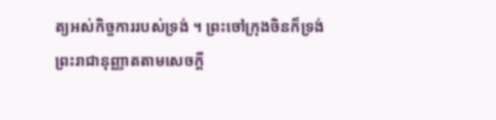ត្យអស់កិច្ចការរបស់ទ្រង់ ។ ព្រះចៅក្រុងចិនក៏ទ្រង់ព្រះរាជានុញ្ញាតតាមសេចក្ដី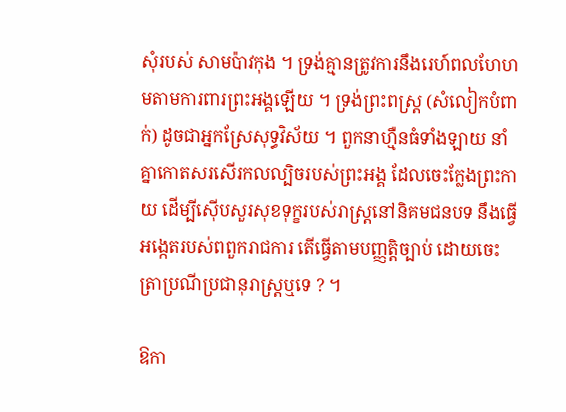សុំរបស់ សាមប៉ាវកុង ។ ទ្រង់គ្មានត្រូវការនឹងរេហ៍ពលហែហមតាមការពារព្រះអង្គឡើយ ។ ទ្រង់ព្រះពស្ត្រ (សំលៀកបំពាក់) ដូចជាអ្នកស្រែសុទ្ធវិស័យ ។ ពួកនាហ្មឺនធំទាំងឡាយ នាំគ្នាកោតសរសើរកលល្បិចរបស់ព្រះអង្គ ដែលចេះក្លែងព្រះកាយ ដើម្បីស៊ើបសួរសុខទុក្ខរបស់រាស្ត្រនៅនិគមជនបទ នឹងធ្វើអង្កេតរបស់ពពួករាជការ តើធ្វើតាមបញ្ញត្តិច្បាប់ ដោយចេះត្រាប្រណីប្រជានុរាស្ត្រឬទេ ? ។

ឱកា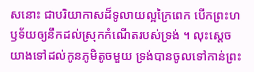សនោះ ជាបរិយាកាសដ៏ទូលាយល្អក្រៃពេក បើកព្រះហឫទ័យឲ្យនឹកដល់ស្រុកកំណើតរបស់ទ្រង់ ។ លុះស្ដេចយាងទៅដល់កូនភូមិតូចមួយ ទ្រង់បានចូលទៅកាន់ព្រះ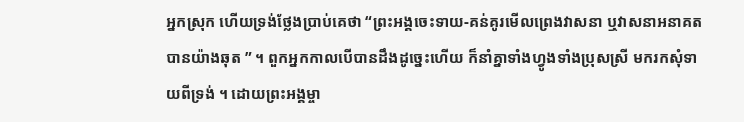អ្នកស្រុក ហើយទ្រង់ថ្លែងប្រាប់គេថា “ព្រះអង្គចេះទាយ-គន់គូរមើលព្រេងវាសនា ឬវាសនាអនាគតបានយ៉ាងឆុត ” ។ ពួកអ្នកកាលបើបានដឹងដូច្នេះហើយ ក៏នាំគ្នាទាំងហ្វូងទាំងប្រុសស្រី មករកសុំទាយពីទ្រង់ ។ ដោយព្រះអង្គម្ចា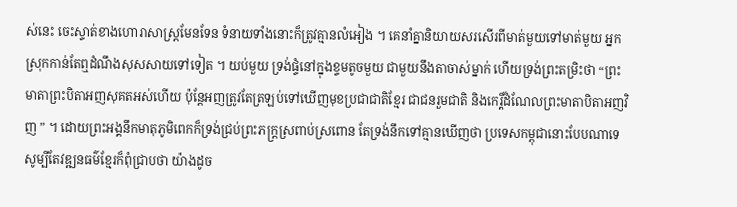ស់នេះ ចេះស្ទាត់ខាងហោរាសាស្ត្រមែនទែន ទំនាយទាំងនោះក៏ត្រូវគ្មានលំអៀង ។ គេនាំគ្នានិយាយសរសើរពីមាត់មួយទៅមាត់មួយ អ្នកស្រុកកាន់តែឮដំណឹងសុសសាយទៅទៀត ។ យប់មួយ ទ្រង់ផ្ទំនៅក្នុងខ្ទមតូចមួយ ជាមួយនឹងតាចាស់ម្នាក់ ហើយទ្រង់ព្រះតម្រិះថា “ព្រះមាតាព្រះបិតាអញសុគតអស់ហើយ ប៉ុន្តែអញត្រូវតែត្រឡប់ទៅឃើញមុខប្រជាជាតិខ្មែរ ជាជនរួមជាតិ និងកេរ្តិ៍ដំណែលព្រះមាតាបិតាអញវិញ ” ។ ដោយព្រះអង្គនឹកមាតុភូមិពេកក៏ទ្រង់ជ្រប់ព្រះភក្ត្រស្រពាប់ស្រពោន តែទ្រង់នឹកទៅគ្មានឃើញថា ប្រទេសកម្ពុជានោះបែបណាទេ សូម្បីតែវឌ្ឍនធម៌ខ្មែរក៏ពុំជ្រាបថា យ៉ាងដូច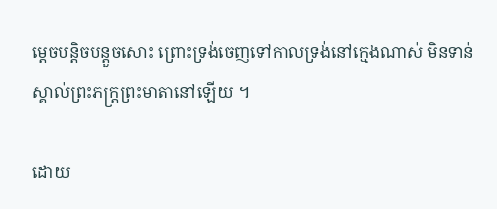ម្ដេចបន្តិចបន្តួចសោះ ព្រោះទ្រង់ចេញទៅកាលទ្រង់នៅក្មេងណាស់ មិនទាន់ស្គាល់ព្រះភក្ត្រព្រះមាតានៅឡើយ ។

ដោយ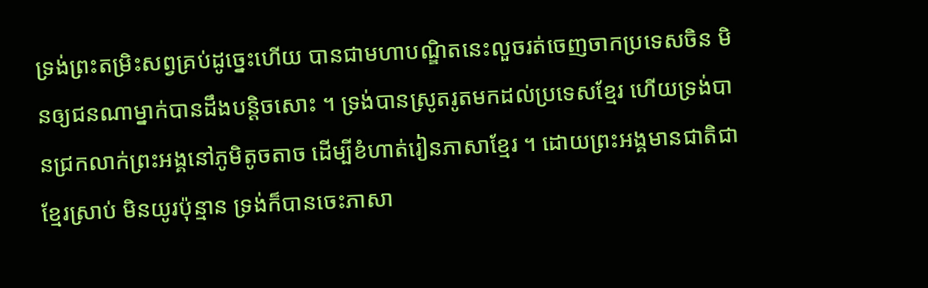ទ្រង់ព្រះតម្រិះសព្វគ្រប់ដូច្នេះហើយ បានជាមហាបណ្ឌិតនេះលួចរត់ចេញចាកប្រទេសចិន មិនឲ្យជនណាម្នាក់បានដឹងបន្តិចសោះ ។ ទ្រង់បានស្រូតរូតមកដល់ប្រទេសខ្មែរ ហើយទ្រង់បានជ្រកលាក់ព្រះអង្គនៅភូមិតូចតាច ដើម្បីខំហាត់រៀនភាសាខ្មែរ ។ ដោយព្រះអង្គមានជាតិជាខ្មែរស្រាប់ មិនយូរប៉ុន្មាន ទ្រង់ក៏បានចេះភាសា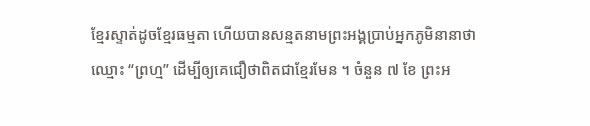ខ្មែរស្ទាត់ដូចខ្មែរធម្មតា ហើយបានសន្មតនាមព្រះអង្គប្រាប់អ្នកភូមិនានាថាឈ្មោះ “ព្រហ្ម” ដើម្បីឲ្យគេជឿថាពិតជាខ្មែរមែន ។ ចំនួន ៧ ខែ ព្រះអ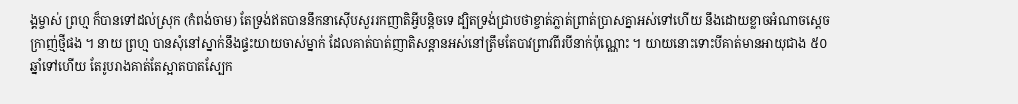ង្គម្ចាស់ ព្រហ្ម ក៏បានទៅដល់ស្រុក (កំពង់ចាម) តែទ្រង់ឥតបាននឹកនាស៊ើបសួររកញាតិអ្វីបន្តិចទេ ដ្បិតទ្រង់ជ្រាបថាខ្ចាត់ភ្លាត់ព្រាត់ប្រាសគ្នាអស់ទៅហើយ នឹងដោយខ្លាចអំណាចស្ដេចក្រាញ់ថ្មីផង ។ នាយ ព្រហ្ម បានសុំនៅស្នាក់នឹងផ្ទះយាយចាស់ម្នាក់ ដែលគាត់បាត់ញាតិសន្ដានអស់នៅត្រឹមតែបាវព្រាវពីរបីនាក់ប៉ុណ្ណោះ ។ យាយនោះទោះបីគាត់មានអាយុជាង ៥០ ឆ្នាំទៅហើយ តែរូបរាងគាត់តែស្អាតបាតស្បែក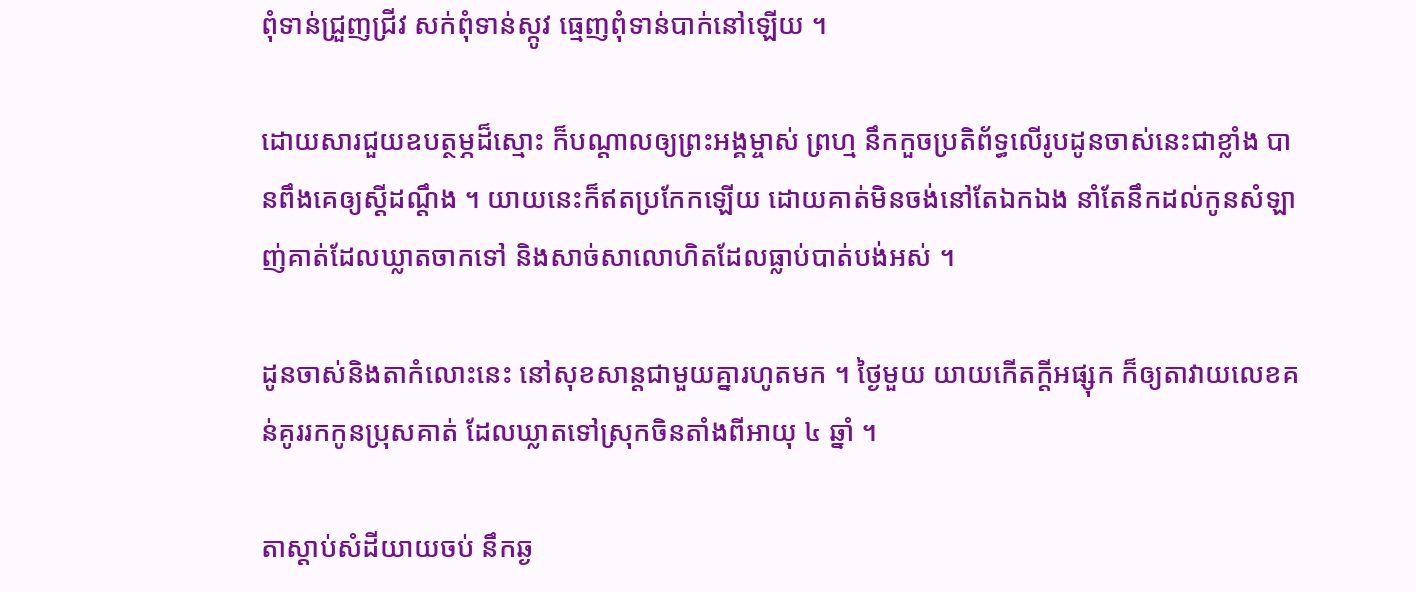ពុំទាន់ជ្រួញជ្រីវ សក់ពុំទាន់ស្កូវ ធ្មេញពុំទាន់បាក់នៅឡើយ ។

ដោយសារជួយឧបត្ថម្ភដ៏ស្មោះ ក៏បណ្ដាលឲ្យព្រះអង្គម្ចាស់ ព្រហ្ម នឹកកួចប្រតិព័ទ្ធលើរូបដូនចាស់នេះជាខ្លាំង បានពឹងគេឲ្យស្ដីដណ្ដឹង ។ យាយនេះក៏ឥតប្រកែកឡើយ ដោយគាត់មិនចង់នៅតែឯកឯង នាំតែនឹកដល់កូនសំឡាញ់គាត់ដែលឃ្លាតចាកទៅ និងសាច់សាលោហិតដែលធ្លាប់បាត់បង់អស់ ។

ដូនចាស់និងតាកំលោះនេះ នៅសុខសាន្តជាមួយគ្នារហូតមក ។ ថ្ងៃមួយ យាយកើតក្ដីអផ្សុក ក៏ឲ្យតាវាយលេខគន់គូររកកូនប្រុសគាត់ ដែលឃ្លាតទៅស្រុកចិនតាំងពីអាយុ ៤ ឆ្នាំ ។

តាស្ដាប់សំដីយាយចប់ នឹកឆ្ង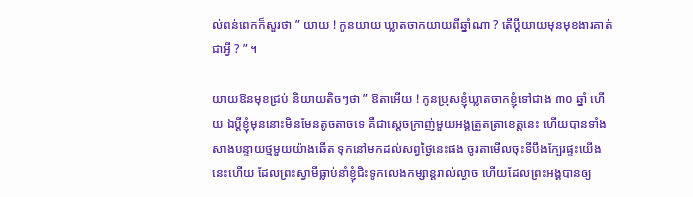ល់ពន់ពេកក៏សួរថា ” យាយ ! កូនយាយ ឃ្លាតចាកយាយពីឆ្នាំណា ? តើប្ដីយាយមុនមុខងារគាត់ជាអ្វី ? ” ។

យាយឱនមុខជ្រប់ និយាយតិចៗថា ” ឱតាអើយ ! កូនប្រុសខ្ញុំឃ្លាតចាកខ្ញុំទៅជាង ៣០ ឆ្នាំ ហើយ ឯប្ដីខ្ញុំមុននោះមិនមែនតូចតាចទេ គឺជាស្ដេចក្រាញ់មួយអង្គត្រួតត្រាខេត្តនេះ ហើយបានទាំងសាងបន្ទាយថ្មមួយយ៉ាងឆើត ទុកនៅមកដល់សព្វថ្ងៃនេះផង ចូរតាមើលចុះទីបឹងក្បែរផ្ទះយើងនេះហើយ ដែលព្រះស្វាមីធ្លាប់នាំខ្ញុំជិះទូកលេងកម្សាន្តរាល់ល្ងាច ហើយដែលព្រះអង្គបានឲ្យ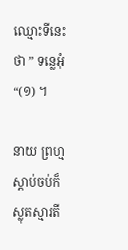ឈ្មោះទីនេះថា ” ទន្លេអុំ “(១) ។

នាយ ព្រហ្ម ស្ដាប់ចប់ក៏ស្លុតស្មារតី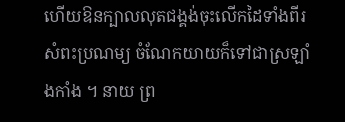ហើយឱនក្បាលលុតជង្គង់ចុះលើកដៃទាំងពីរ សំពះប្រណម្យ ចំណែកយាយក៏ទៅជាស្រឡាំងកាំង ។ នាយ ព្រ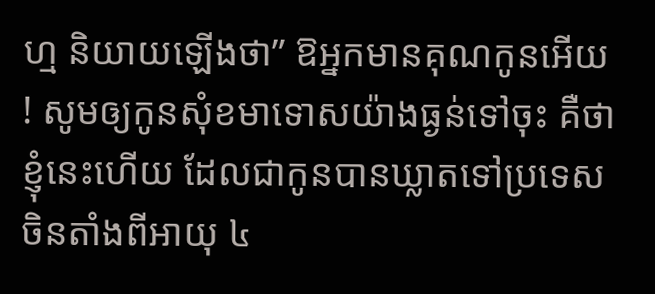ហ្ម និយាយឡើងថា” ឱអ្នកមានគុណកូនអើយ ! សូមឲ្យកូនសុំខមាទោសយ៉ាងធ្ងន់ទៅចុះ គឺថាខ្ញុំនេះហើយ ដែលជាកូនបានឃ្លាតទៅប្រទេសចិនតាំងពីអាយុ ៤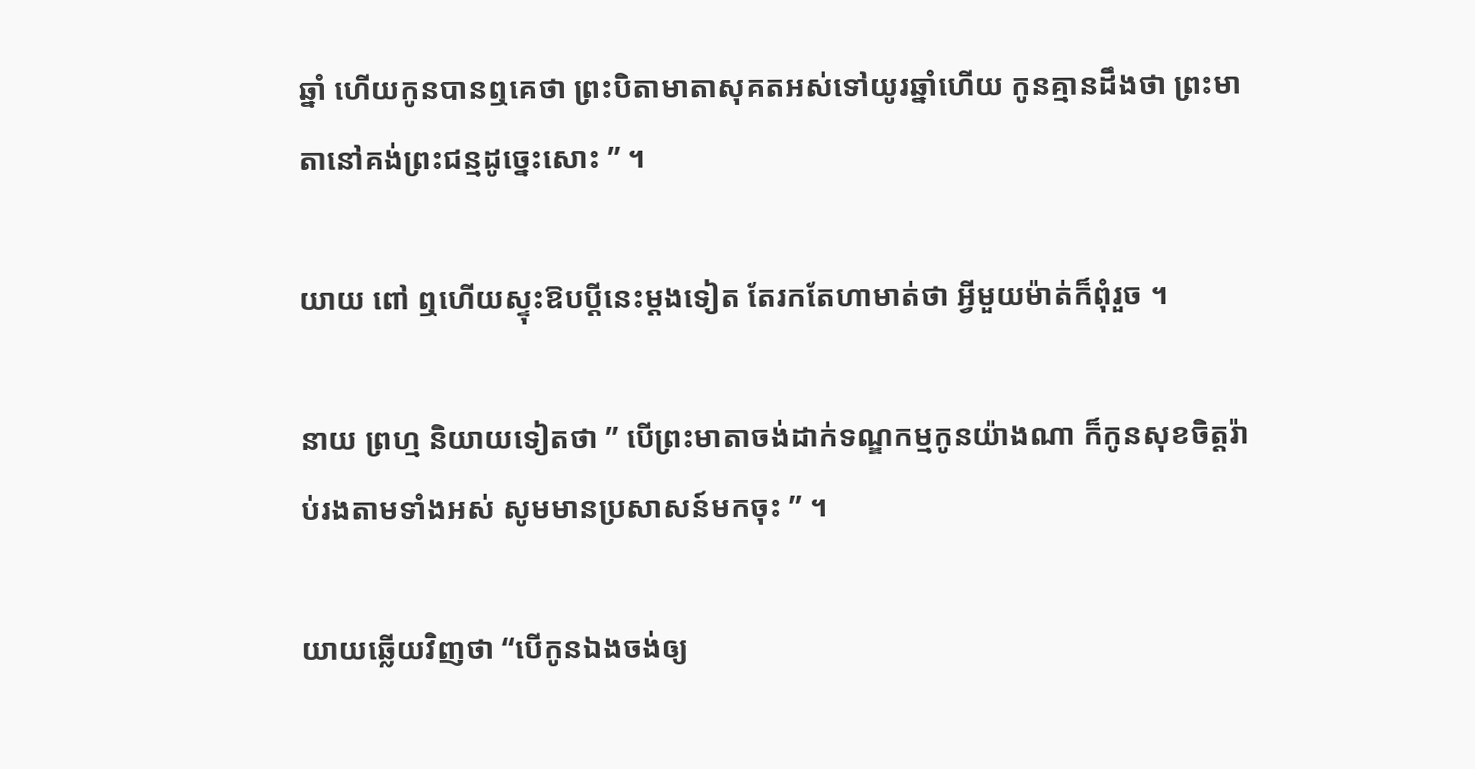ឆ្នាំ ហើយកូនបានឮគេថា ព្រះបិតាមាតាសុគតអស់ទៅយូរឆ្នាំហើយ កូនគ្មានដឹងថា ព្រះមាតានៅគង់ព្រះជន្មដូច្នេះសោះ ” ។

យាយ ពៅ ឮហើយស្ទុះឱបប្ដីនេះម្ដងទៀត តែរកតែហាមាត់ថា អ្វីមួយម៉ាត់ក៏ពុំរួច ។

នាយ ព្រហ្ម និយាយទៀតថា ” បើព្រះមាតាចង់ដាក់ទណ្ឌកម្មកូនយ៉ាងណា ក៏កូនសុខចិត្តរ៉ាប់រងតាមទាំងអស់ សូមមានប្រសាសន៍មកចុះ ” ។

យាយឆ្លើយវិញថា “បើកូនឯងចង់ឲ្យ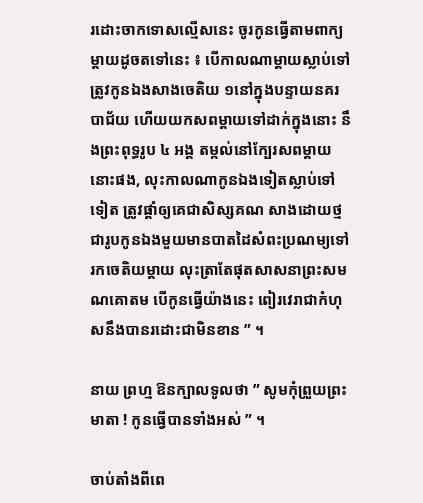រដោះចាកទោសល្មើសនេះ ចូរកូនធ្វើតាមពាក្យម្ដាយដូចតទៅនេះ ៖ បើកាលណាម្ដាយស្លាប់ទៅត្រូវកូនឯងសាងចេតិយ ១នៅក្នុងបន្ទាយនគរបាជ័យ ហើយយកសពម្ដាយទៅដាក់ក្នុងនោះ នឹងព្រះពុទ្ធរូប ៤ អង្គ តម្កល់នៅក្បែរសពម្ដាយនោះផង, លុះកាលណាកូនឯងទៀតស្លាប់ទៅទៀត ត្រូវផ្ដាំឲ្យគេជាសិស្សគណ សាងដោយថ្មជារូបកូនឯងមួយមានបាតដៃសំពះប្រណម្យទៅរកចេតិយម្ដាយ លុះត្រាតែផុតសាសនាព្រះសមណគោតម បើកូនធ្វើយ៉ាងនេះ ពៀរវេរាជាកំហុសនឹងបានរដោះជាមិនខាន ” ។

នាយ ព្រហ្ម ឱនក្បាលទូលថា ” សូមកុំព្រួយព្រះមាតា ! កូនធ្វើបានទាំងអស់ ” ។

ចាប់តាំងពីពេ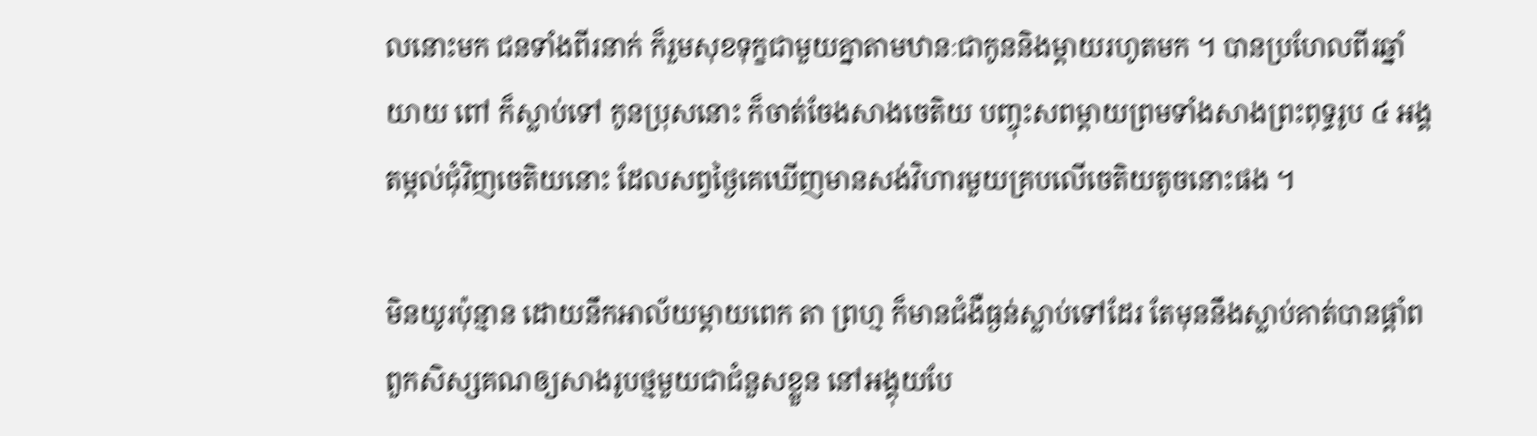លនោះមក ជនទាំងពីរនាក់ ក៏រួមសុខទុក្ខជាមួយគ្នាតាមឋានៈជាកូននិងម្ដាយរហូតមក ។ បានប្រហែលពីរឆ្នាំ យាយ ពៅ ក៏ស្លាប់ទៅ កូនប្រុសនោះ ក៏ចាត់ចែងសាងចេតិយ បញ្ចុះសពម្ដាយព្រមទាំងសាងព្រះពុទ្ធរូប ៤ អង្គ តម្កល់ជុំវិញចេតិយនោះ ដែលសព្វថ្ងៃគេឃើញមានសង់វិហារមួយគ្របលើចេតិយតូចនោះផង ។

មិនយូរប៉ុន្មាន ដោយនឹកអាល័យម្ដាយពេក តា ព្រហ្ម ក៏មានជំងឺធ្ងន់ស្លាប់ទៅដែរ តែមុននឹងស្លាប់គាត់បានផ្ដាំពពួកសិស្សគណឲ្យសាងរូបថ្មមួយជាជំនួសខ្លួន នៅអង្គុយបែ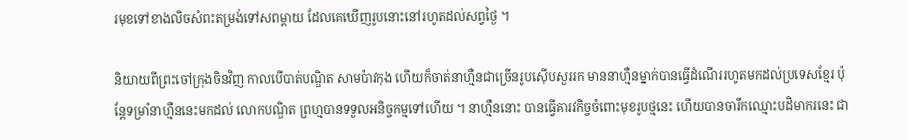រមុខទៅខាងលិចសំពះតម្រង់ទៅសពម្ដាយ ដែលគេឃើញរូបនោះនៅរហូតដល់សព្វថ្ងៃ ។

និយាយពីព្រះចៅក្រុងចិនវិញ កាលបើបាត់បណ្ឌិត សាមប៉ាវកុង ហើយក៏ចាត់នាហ្មឺនជាច្រើនរូបស៊ើបសួររក មាននាហ្មឺនម្នាក់បានធ្វើដំណើររហូតមកដល់ប្រទេសខ្មែរ ប៉ុន្តែទម្រាំនាហ្មឺននេះមកដល់ លោកបណ្ឌិត ព្រហ្មបានទទួលអនិច្ចកម្មទៅហើយ ។ នាហ្មឺននោះ បានធ្វើគារវកិច្ចចំពោះមុខរូបថ្មនេះ ហើយបានចារឹកឈ្មោះបដិមាករនេះ ជា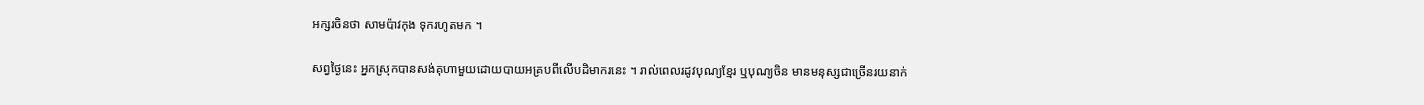អក្សរចិនថា សាមប៉ាវកុង ទុករហូតមក ។

សព្វថ្ងៃនេះ អ្នកស្រុកបានសង់គុហាមួយដោយបាយអគ្របពីលើបដិមាករនេះ ។ រាល់ពេលរដូវបុណ្យខ្មែរ ឬបុណ្យចិន មានមនុស្សជាច្រើនរយនាក់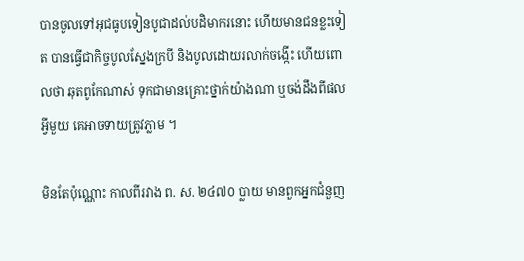បានចូលទៅអុជធូបទៀនបូជាដល់បដិមាករនោះ ហើយមានជនខ្លះទៀត បានធ្វើជាកិច្ចបូលស្នែងក្របី និងបូលដោយរលាក់ចង្កើះ ហើយពោលថា ឆុតពូកែណាស់ ទុកជាមានគ្រោះថ្នាក់យ៉ាងណា ឬចង់ដឹងពីផលអ្វីមួយ គេអាចទាយត្រូវភ្លាម ។

មិនតែប៉ុណ្ណោះ កាលពីរវាង ព. ស. ២៤៧០ ប្លាយ មានពួកអ្នកជំនួញ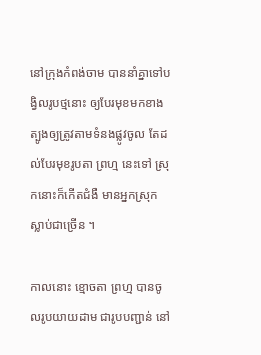នៅក្រុងកំពង់ចាម បាននាំគ្នាទៅបង្វិលរូបថ្មនោះ ឲ្យបែរមុខមកខាងត្បូងឲ្យត្រូវតាមទំនងផ្លូវចូល តែដល់បែរមុខរូបតា ព្រហ្ម នេះទៅ ស្រុកនោះក៏កើតជំងឺ មានអ្នកស្រុកស្លាប់ជាច្រើន ។

កាលនោះ ខ្មោចតា ព្រហ្ម បានចូលរូបយាយដាម ជារូបបញ្ជាន់ នៅ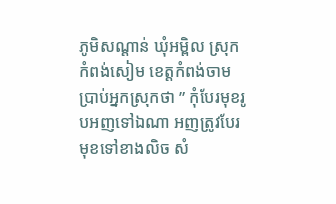ភូមិសណ្ដាន់ ឃុំអម្ពិល ស្រុកកំពង់សៀម ខេត្តកំពង់ចាម ប្រាប់អ្នកស្រុកថា ” កុំបែរមុខរូបអញទៅឯណា អញត្រូវបែរមុខទៅខាងលិច សំ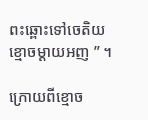ពះឆ្ពោះទៅចេតិយខ្មោចម្ដាយអញ ” ។

ក្រោយពីខ្មោច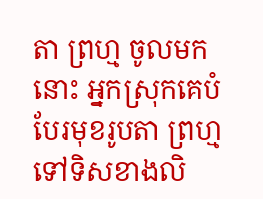តា ព្រហ្ម ចូលមកនោះ អ្នកស្រុកគេបំបែរមុខរូបតា ព្រហ្ម ទៅទិសខាងលិ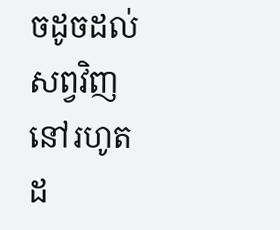ចដូចដល់សព្វវិញ នៅរហូតដ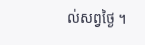ល់សព្វថ្ងៃ ។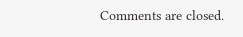Comments are closed.